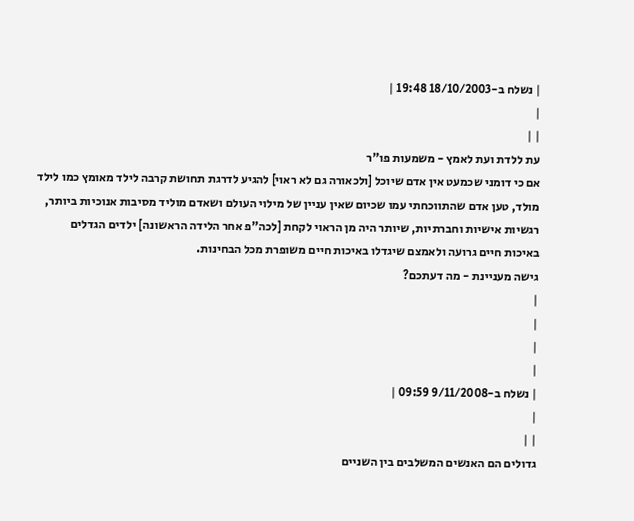| נשלח ב-18/10/2003 19:48 |
|
| |
עת ללדת ועת לאמץ - משמעות פו"ר
אם כי דומני שכמעט אין אדם שיוכל [ולכאורה גם לא ראוי] להגיע לדרגת תחושת קרבה לילד מאומץ כמו לילד מולד, טען אדם שהתווכחתי עמו שכיום שאין עניין של מילוי העולם ושאדם מוליד מסיבות אנוכיות ביותר, רגשיות אישיות וחברתיות, שיותר היה מן הראוי לקחת [לכה"פ אחר הלידה הראשונה] ילדים הגדלים באיכות חיים גרועה ולאמצם שיגדלו באיכות חיים משופרת מכל הבחינות.
גישה מעניינת - מה דעתכם?
|
|
|
|
| נשלח ב-9/11/2008 09:59 |
|
| |
גדולים הם האנשים המשלבים בין השניים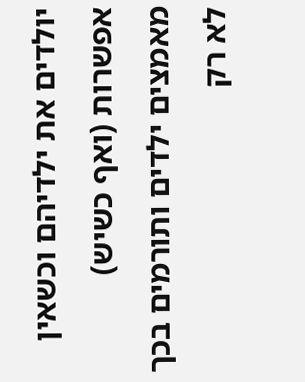יולדים את ילדיהם וכשאין אפשרות (ואף כשיש)
מאמצים ילדים ותורמים בכך לא רק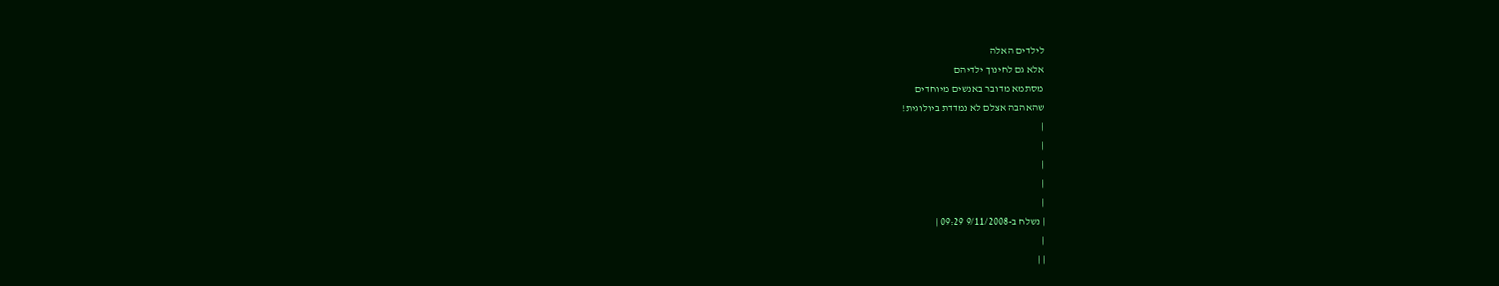לילדים האלה
אלא גם לחינוך ילדיהם
מסתמא מדובר באנשים מיוחדים
שהאהבה אצלם לא נמדדת ביולוגית!
|
|
|
|
|
| נשלח ב-9/11/2008 09:29 |
|
| |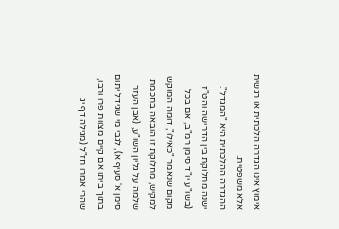אימוץ אינו הגדרה הלכתית או רגשית אלא משפטית.
ההגדרה ההלכתית היא "המגדל".
ישנה מחלוקת בין הדרישה והט"ז (בשו"ע יו"ד סימן רמ"ב, אם בכל מקום שנאמר "כאילו", דומה המוקש למקיש, מחלוקת זו הובאה בחכמת שלמה על גליון השו"ע, (אבן העזר סימן א' סעיף א), לגבי מי שגידל יתום בתוך ביתו אם קיים מצוות פרו ורבו, שהרי אמרו חז"ל (מגילה דף יג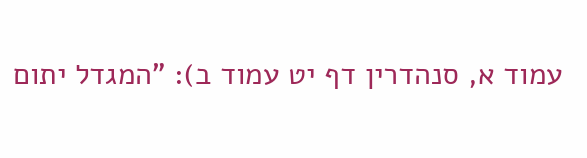עמוד א, סנהדרין דף יט עמוד ב): "המגדל יתום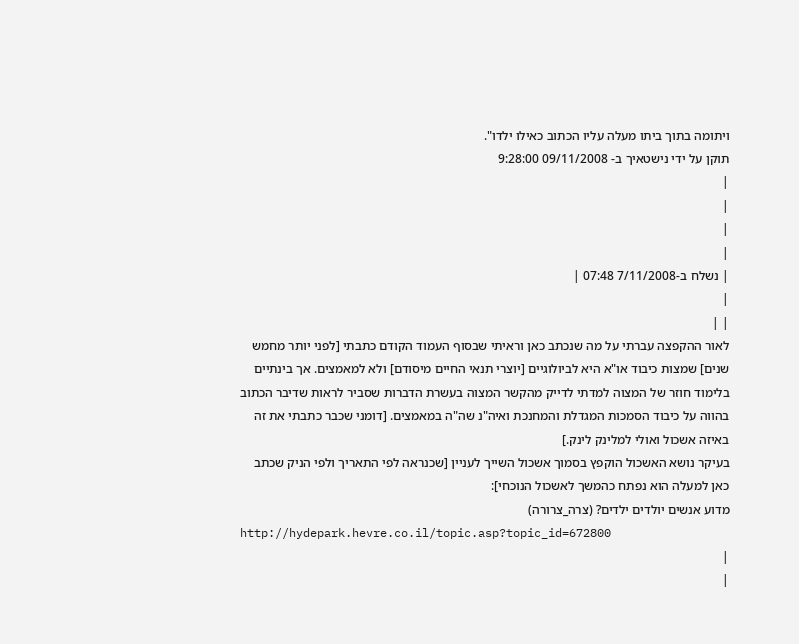ויתומה בתוך ביתו מעלה עליו הכתוב כאילו ילדו".
תוקן על ידי נישטאיך ב- 09/11/2008 9:28:00
|
|
|
|
| נשלח ב-7/11/2008 07:48 |
|
| |
לאור ההקפצה עברתי על מה שנכתב כאן וראיתי שבסוף העמוד הקודם כתבתי [לפני יותר מחמש שנים] שמצות כיבוד או"א היא לביולוגיים [יוצרי תנאי החיים מיסודם] ולא למאמצים. אך בינתיים בלימוד חוזר של המצוה למדתי לדייק מהקשר המצוה בעשרת הדברות שסביר לראות שדיבר הכתוב בהווה על כיבוד הסמכות המגדלת והמחנכת ואיה"נ שה"ה במאמצים. [דומני שכבר כתבתי את זה באיזה אשכול ואולי למלינק לינק.]
בעיקר נושא האשכול הוקפץ בסמוך אשכול השייך לעניין [שכנראה לפי התאריך ולפי הניק שכתב כאן למעלה הוא נפתח כהמשך לאשכול הנוכחי]:
מדוע אנשים יולדים ילדים? (צרה_צרורה)
http://hydepark.hevre.co.il/topic.asp?topic_id=672800
|
|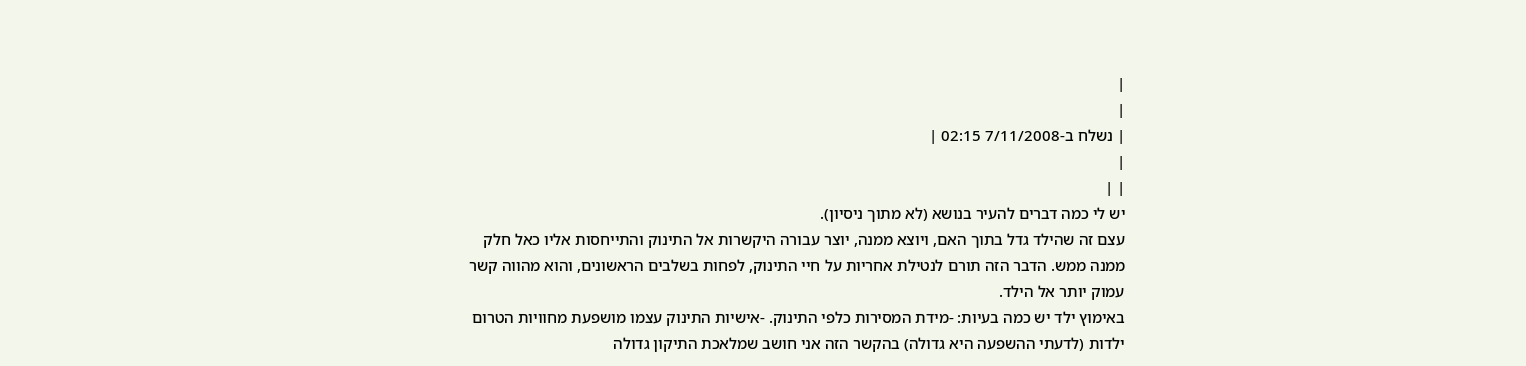|
|
| נשלח ב-7/11/2008 02:15 |
|
| |
יש לי כמה דברים להעיר בנושא (לא מתוך ניסיון).
עצם זה שהילד גדל בתוך האם, ויוצא ממנה, יוצר עבורה היקשרות אל התינוק והתייחסות אליו כאל חלק ממנה ממש. הדבר הזה תורם לנטילת אחריות על חיי התינוק, לפחות בשלבים הראשונים, והוא מהווה קשר עמוק יותר אל הילד.
באימוץ ילד יש כמה בעיות: -מידת המסירות כלפי התינוק. -אישיות התינוק עצמו מושפעת מחוויות הטרום ילדות (לדעתי ההשפעה היא גדולה) בהקשר הזה אני חושב שמלאכת התיקון גדולה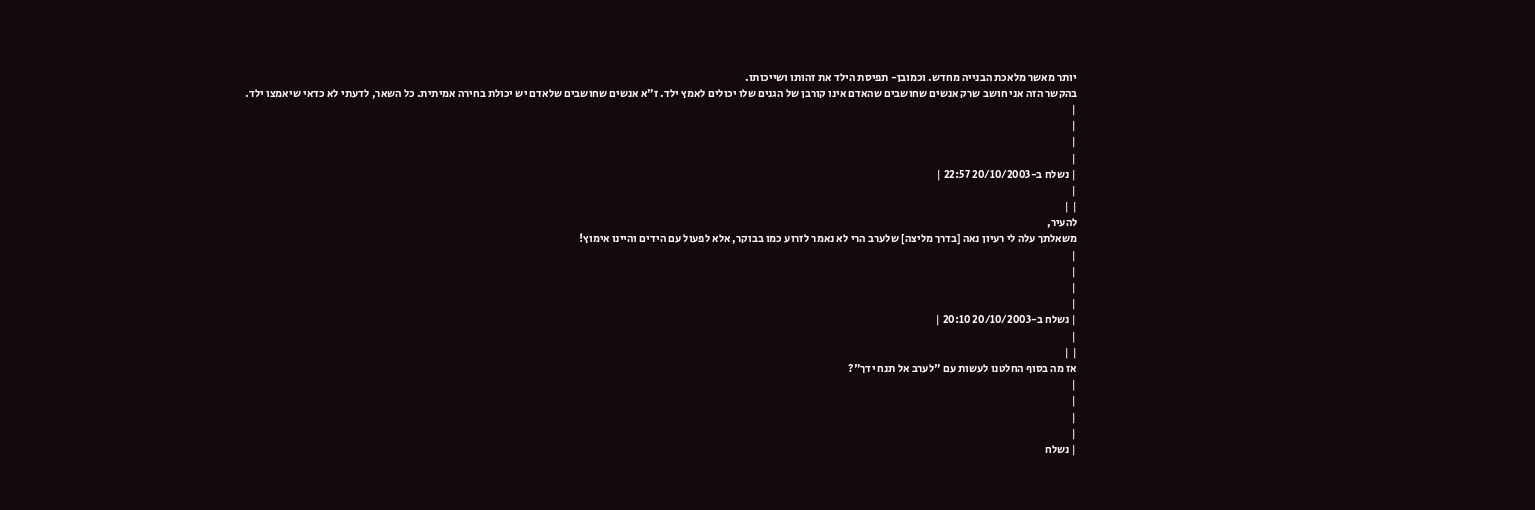יותר מאשר מלאכת הבנייה מחדש. וכמובן- תפיסת הילד את זהותו ושייכותו.
בהקשר הזה אני חושב שרק אנשים שחושבים שהאדם אינו קורבן של הגנים שלו יכולים לאמץ ילד. ז"א אנשים שחושבים שלאדם יש יכולת בחירה אמיתית. כל השאר, לדעתי לא כדאי שיאמצו ילד.
|
|
|
|
| נשלח ב-20/10/2003 22:57 |
|
| |
להעיר,
משאלתך עלה לי רעיון נאה [בדרך מליצה] שלערב הרי לא נאמר לזרוע כמו בבוקר, אלא לפעול עם הידים והיינו אימוץ!
|
|
|
|
| נשלח ב-20/10/2003 20:10 |
|
| |
אז מה בסוף החלטנו לעשות עם "לערב אל תנח ידך"?
|
|
|
|
| נשלח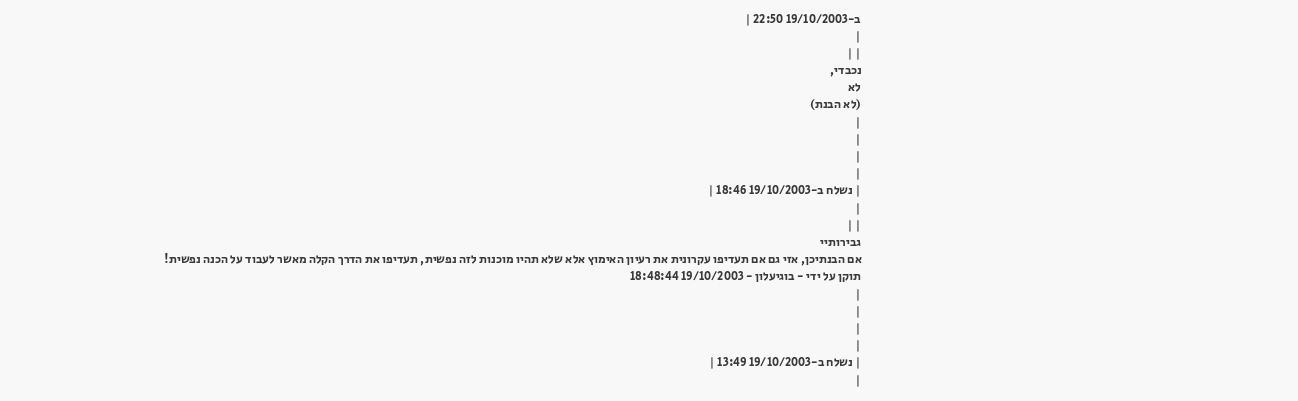ב-19/10/2003 22:50 |
|
| |
נכבדי,
לא
(לא הבנת)
|
|
|
|
| נשלח ב-19/10/2003 18:46 |
|
| |
גבירותיי
אם הבנתיכן, אזי גם אם תעדיפו עקרונית את רעיון האימוץ אלא שלא תהיו מוכנות לזה נפשית, תעדיפו את הדרך הקלה מאשר לעבוד על הכנה נפשית!
תוקן על ידי - בוגיעלון - 19/10/2003 18:48:44
|
|
|
|
| נשלח ב-19/10/2003 13:49 |
|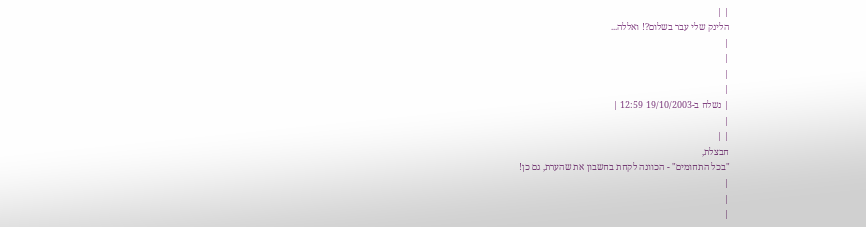| |
הלינק שלי עבר בשלום?! ואללה...
|
|
|
|
| נשלח ב-19/10/2003 12:59 |
|
| |
חבצלת,
"בכל התחומים" - הכוונה לקחת בחשבון את שהערת, גם כן!
|
|
|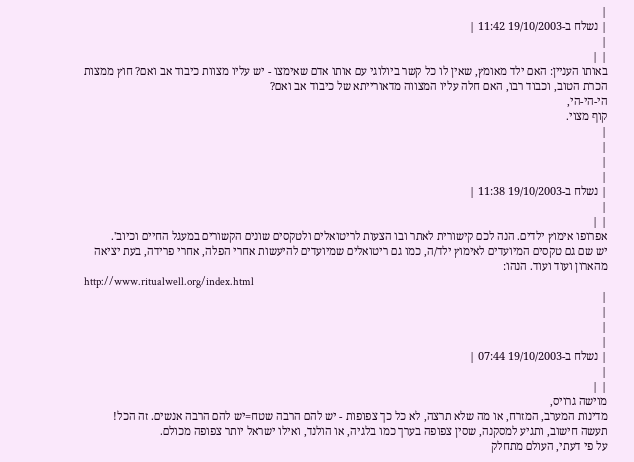|
| נשלח ב-19/10/2003 11:42 |
|
| |
באותו העניין: האם ילד מאומץ, שאין לו כל קשר ביולוגי עם אותו אדם שאימצו - יש עליו מצוות כיבוד אב ואם? חוץ ממצות הכרת הטוב, וכבוד רבו, האם חלה עליו המצווה מדאורייתא של כיבוד אב ואם?
הי-הי-הי,
קוף מצוי.
|
|
|
|
| נשלח ב-19/10/2003 11:38 |
|
| |
אפרופו אימוץ ילדים. הנה לכם קישורית לאתר ובו הצעות לריטואלים ולטקסים שונים הקשורים במעגל החיים וכיוב'.
יש שם גם טקסים המיועדים לאימוץ ילד/ה, כמו גם ריטואלים שמיועדים להיעשות אחרי הפלה, אחרי פרידה, בעת יציאה מהארון ועוד ועוד. הנהו:
http://www.ritualwell.org/index.html
|
|
|
|
| נשלח ב-19/10/2003 07:44 |
|
| |
מוישה גרויס,
מדינות המערב, המזרח, או מה שלא תרצה, לא כל כך צפופות - יש להם הרבה שטח=יש להם הרבה אנשים. זה הכל!
תעשה חישוב, ותגיע למסקנה, שסין צפופה בערך כמו בלגיה, או הולנד, ואילו ישראל יותר צפופה מכולם.
על פי דעתי, העולם מתחלק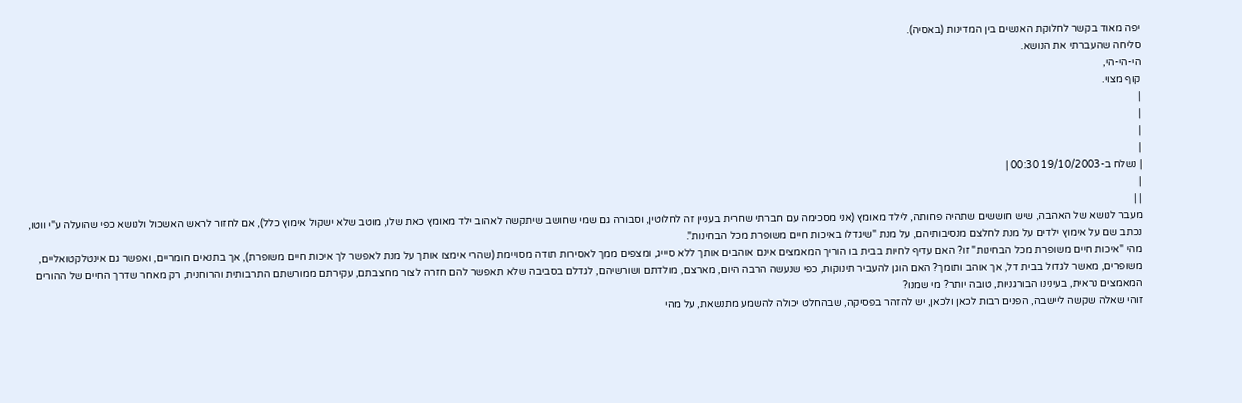יפה מאוד בקשר לחלוקת האנשים בין המדינות (באסיה).
סליחה שהעברתי את הנושא.
הי-הי-הי,
קוף מצוי.
|
|
|
|
| נשלח ב-19/10/2003 00:30 |
|
| |
מעבר לנושא של האהבה, שיש חוששים שתהיה פחותה, לילד מאומץ (אני מסכימה עם חברתי שחרית בעניין זה לחלוטין, וסבורה גם שמי שחושב שיתקשה לאהוב ילד מאומץ כאת שלו, מוטב שלא ישקול אימוץ כלל), אם לחזור לראש האשכול ולנושא כפי שהועלה ע"י ווטו, נכתב שם על אימוץ ילדים על מנת לחלצם מנסיבותיהם, על מנת "שיגדלו באיכות חיים משופרת מכל הבחינות".
מהי "איכות חיים משופרת מכל הבחינות" זו? האם עדיף לחיות בבית בו הוריך המאמצים אינם אוהבים אותך ללא סיייג, ומצפים ממך לאסירות תודה מסויימת (שהרי אימצו אותך על מנת לאפשר לך איכות חיים משופרת), אך בתנאים חומריים, ואפשר גם אינטלקטואליים, משופרים, מאשר לגדול בבית דל, אך אוהב ותומך? האם הוגן להעביר תינוקות, כפי שנעשה הרבה היום, מארצם, מולדתם ושורשיהם, לגדלם בסביבה שלא תאפשר להם חזרה לצור מחצבתם, עקירתם ממורשתם התרבותית והרוחנית, רק מאחר שדרך החיים של ההורים המאמצים נראית, בעינינו הבורגניות, טובה יותר? מי שמנו?
זוהי שאלה שקשה ליישבה, הפנים רבות לכאן ולכאן, יש להזהר בפסיקה, שבהחלט יכולה להשמע מתנשאת, על מהי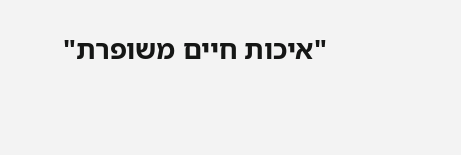"איכות חיים משופרת"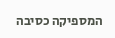המספיקה כסיבה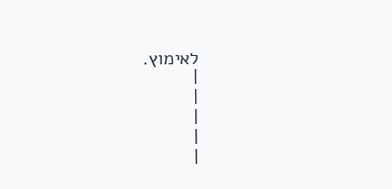לאימוץ.
|
|
|
|
|